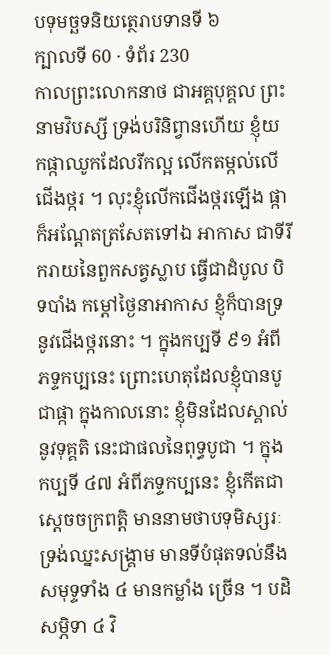បទុមច្ឆទនិយត្ថេរាបទានទី ៦
ក្បាលទី 60 · ទំព័រ 230
កាលព្រះលោកនាថ ជាអគ្គបុគ្គល ព្រះនាមវិបស្សី ទ្រង់បរិនិព្វានហើយ ខ្ញុំយកផ្កាឈូកដែលរីកល្អ លើកតម្កល់លើ ជើងថ្ករ ។ លុះខ្ញុំលើកជើងថ្ករឡើង ផ្កាក៏អណ្តែតត្រសែតទៅឯ អាកាស ជាទីរីករាយនៃពួកសត្វស្លាប ធ្វើជាដំបូល បិទបាំង កម្តៅថ្ងៃនាអាកាស ខ្ញុំក៏បានទ្រនូវជើងថ្ករនោះ ។ ក្នុងកប្បទី ៩១ អំពីភទ្ទកប្បនេះ ព្រោះហេតុដែលខ្ញុំបានបូជាផ្កា ក្នុងកាលនោះ ខ្ញុំមិនដែលស្គាល់នូវទុគ្គតិ នេះជាផលនៃពុទ្ធបូជា ។ ក្នុងកប្បទី ៤៧ អំពីភទ្ទកប្បនេះ ខ្ញុំកើតជាស្តេចចក្រពត្តិ មាននាមថាបទុមិស្សរៈ ទ្រង់ឈ្នះសង្រ្គាម មានទីបំផុតទល់នឹងសមុទ្ទទាំង ៤ មានកម្លាំង ច្រើន ។ បដិសម្ភិទា ៤ វិ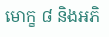មោក្ខ ៨ និងអភិ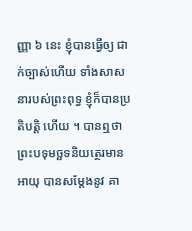ញ្ញា ៦ នេះ ខ្ញុំបានធ្វើឲ្យ ជាក់ច្បាស់ហើយ ទាំងសាសនារបស់ព្រះពុទ្ធ ខ្ញុំក៏បានប្រតិបត្តិ ហើយ ។ បានឮថា ព្រះបទុមច្ឆទនិយត្ថេរមានអាយុ បានសម្តែងនូវ គា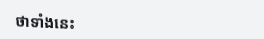ថាទាំងនេះ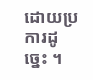ដោយប្រការដូច្នេះ ។